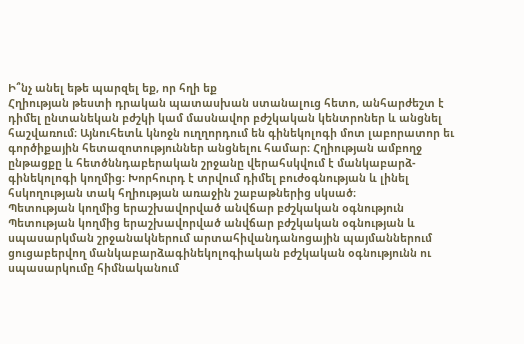Ի՞նչ անել եթե պարզել եք, որ հղի եք
Հղիության թեստի դրական պատասխան ստանալուց հետո, անհարժեշտ է դիմել ընտանեկան բժշկի կամ մասնավոր բժշկական կենտրոներ և անցնել հաշվառում։ Այնուհետև կնոջն ուղղորդում են գինեկոլոգի մոտ լաբորատոր եւ գործիքային հետազոտություններ անցնելու համար։ Հղիության ամբողջ ընթացքը և հետծննդաբերական շրջանը վերահսկվում է մանկաբարձ- գինեկոլոգի կողմից։ Խորհուրդ է տրվում դիմել բուժօգնության և լինել հսկողության տակ հղիության առաջին շաբաթներից սկսած։
Պետության կողմից երաշխավորված անվճար բժշկական օգնություն
Պետության կողմից երաշխավորված անվճար բժշկական օգնության և սպասարկման շրջանակներում արտահիվանդանոցային պայմաններում ցուցաբերվող մանկաբարձագինեկոլոգիական բժշկական օգնությունն ու սպասարկումը հիմնականում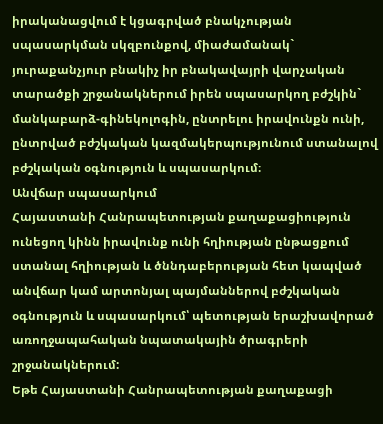իրականացվում է կցագրված բնակչության սպասարկման սկզբունքով, միաժամանակ` յուրաքանչյուր բնակիչ իր բնակավայրի վարչական տարածքի շրջանակներում իրեն սպասարկող բժշկին` մանկաբարձ-գինեկոլոգին, ընտրելու իրավունքն ունի, ընտրված բժշկական կազմակերպությունում ստանալով բժշկական օգնություն և սպասարկում։
Անվճար սպասարկում
Հայաստանի Հանրապետության քաղաքացիություն ունեցող կինն իրավունք ունի հղիության ընթացքում ստանալ հղիության և ծննդաբերության հետ կապված անվճար կամ արտոնյալ պայմաններով բժշկական օգնություն և սպասարկում՝ պետության երաշխավորած առողջապահական նպատակային ծրագրերի շրջանակներում:
Եթե Հայաստանի Հանրապետության քաղաքացի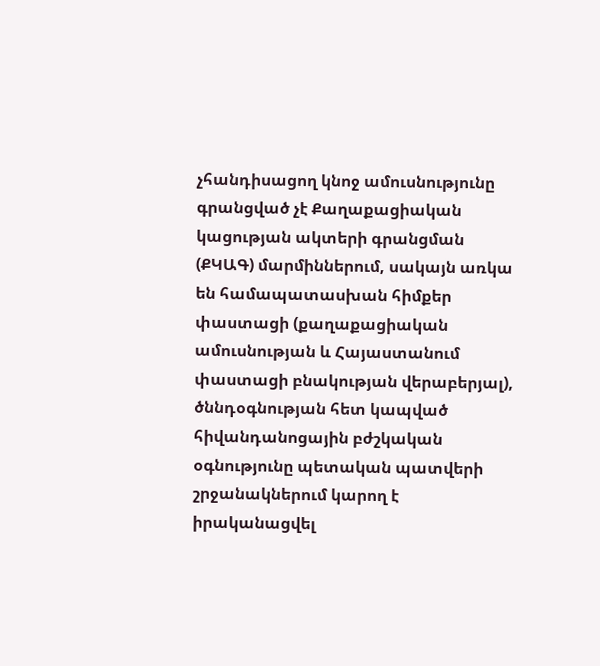չհանդիսացող կնոջ ամուսնությունը գրանցված չէ Քաղաքացիական կացության ակտերի գրանցման (ՔԿԱԳ) մարմիններում, սակայն առկա են համապատասխան հիմքեր փաստացի (քաղաքացիական ամուսնության և Հայաստանում փաստացի բնակության վերաբերյալ), ծննդօգնության հետ կապված հիվանդանոցային բժշկական օգնությունը պետական պատվերի շրջանակներում կարող է իրականացվել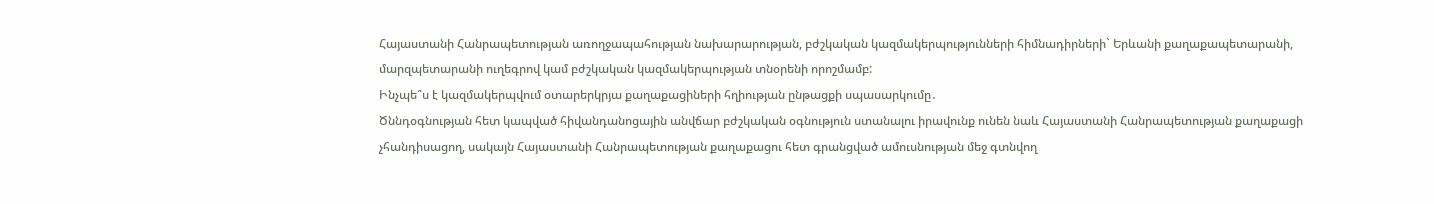Հայաստանի Հանրապետության առողջապահության նախարարության, բժշկական կազմակերպությունների հիմնադիրների` Երևանի քաղաքապետարանի, մարզպետարանի ուղեգրով կամ բժշկական կազմակերպության տնօրենի որոշմամբ:
Ինչպե՞ս է կազմակերպվում օտարերկրյա քաղաքացիների հղիության ընթացքի սպասարկումը․
Ծննդօգնության հետ կապված հիվանդանոցային անվճար բժշկական օգնություն ստանալու իրավունք ունեն նաև Հայաստանի Հանրապետության քաղաքացի չհանդիսացող, սակայն Հայաստանի Հանրապետության քաղաքացու հետ գրանցված ամուսնության մեջ գտնվող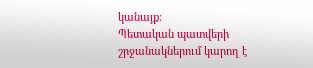կանայք։
Պետական պատվերի շրջանակներում կարող է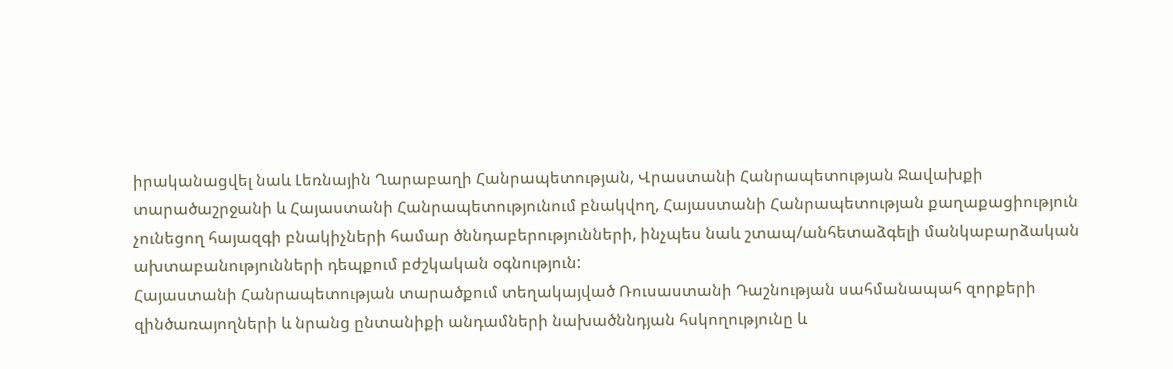իրականացվել նաև Լեռնային Ղարաբաղի Հանրապետության, Վրաստանի Հանրապետության Ջավախքի տարածաշրջանի և Հայաստանի Հանրապետությունում բնակվող, Հայաստանի Հանրապետության քաղաքացիություն չունեցող հայազգի բնակիչների համար ծննդաբերությունների, ինչպես նաև շտապ/անհետաձգելի մանկաբարձական ախտաբանությունների դեպքում բժշկական օգնություն:
Հայաստանի Հանրապետության տարածքում տեղակայված Ռուսաստանի Դաշնության սահմանապահ զորքերի զինծառայողների և նրանց ընտանիքի անդամների նախածննդյան հսկողությունը և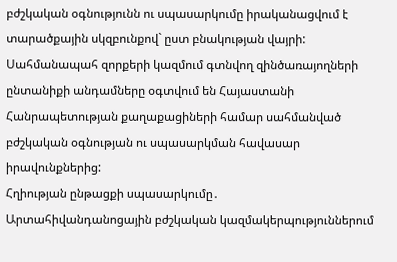բժշկական օգնությունն ու սպասարկումը իրականացվում է տարածքային սկզբունքով` ըստ բնակության վայրի: Սահմանապահ զորքերի կազմում գտնվող զինծառայողների ընտանիքի անդամները օգտվում են Հայաստանի Հանրապետության քաղաքացիների համար սահմանված բժշկական օգնության ու սպասարկման հավասար իրավունքներից:
Հղիության ընթացքի սպասարկումը․
Արտահիվանդանոցային բժշկական կազմակերպություններում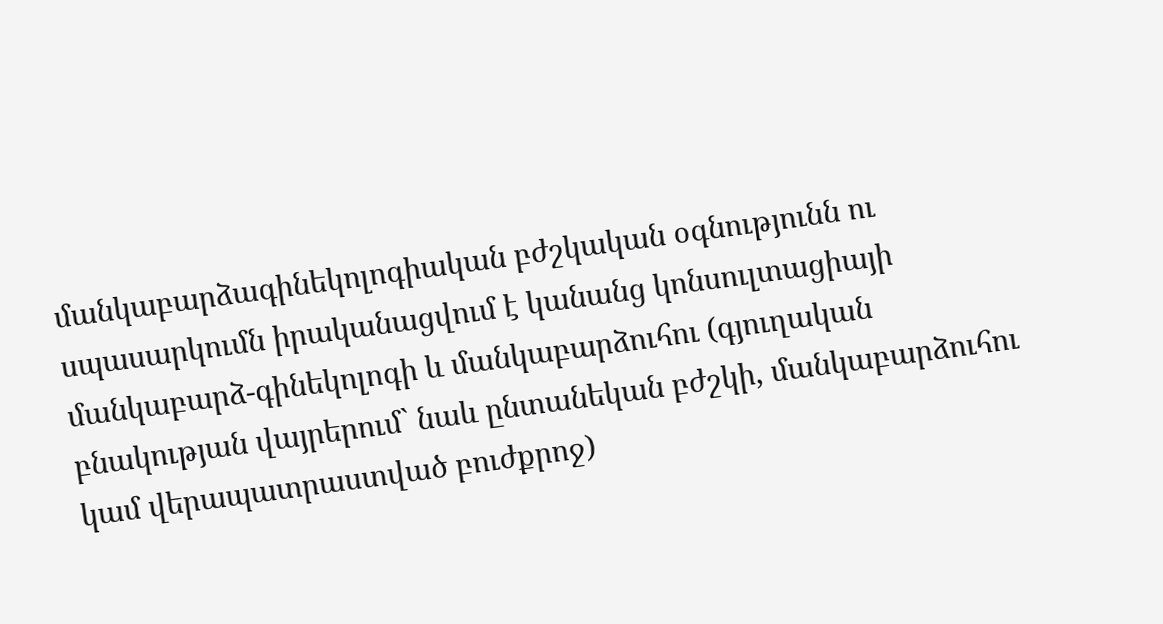մանկաբարձագինեկոլոգիական բժշկական օգնությունն ու սպասարկումն իրականացվում է կանանց կոնսուլտացիայի մանկաբարձ-գինեկոլոգի և մանկաբարձուհու (գյուղական բնակության վայրերում` նաև ընտանեկան բժշկի, մանկաբարձուհու կամ վերապատրաստված բուժքրոջ)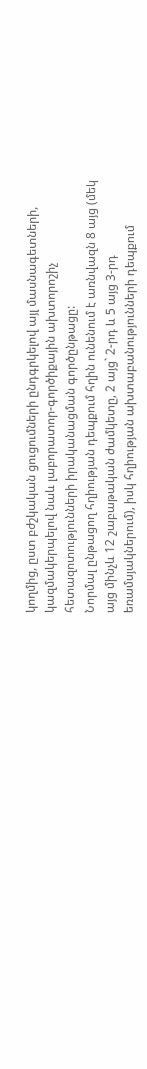կողմից, ըստ բժշկական ցուցումների ընդգրկելով այլ մասնագետների, կազմակերպելով նաև լաբորատոր-գործիքային ախտորոշիչ հետազոտությունների իրականացման գործընթացը:
Նորմալ ընթացող հղիության դեպքում հղին ունենում է առնվազն 8 այց (մեկ այց մինչև 12 շաբաթական ժամկետը, 2 այց` 2-րդ և 5 այց 3-րդ եռամսյակներում), իսկ հղիության ախտաբանությունների դեպքում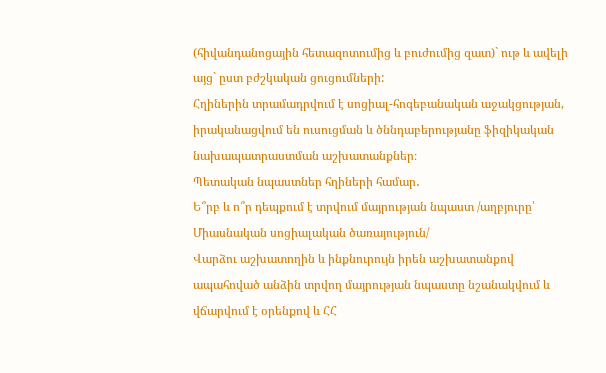(հիվանդանոցային հետազոտումից և բուժումից զատ)` ութ և ավելի այց` ըստ բժշկական ցուցումների:
Հղիներին տրամադրվում է սոցիալ-հոգեբանական աջակցության, իրականացվում են ուսուցման և ծննդաբերությանը ֆիզիկական նախապատրաստման աշխատանքներ։
Պետական նպաստներ հղիների համար․
Ե՞րբ և ո՞ր դեպքում է տրվում մայրության նպաստ /աղբյուրը՝ Միասնական սոցիալական ծառայություն/
Վարձու աշխատողին և ինքնուրույն իրեն աշխատանքով ապահոված անձին տրվող մայրության նպաստը նշանակվում և վճարվում է օրենքով և ՀՀ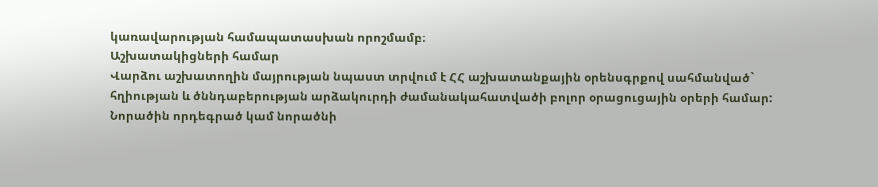կառավարության համապատասխան որոշմամբ։
Աշխատակիցների համար
Վարձու աշխատողին մայրության նպաստ տրվում է ՀՀ աշխատանքային օրենսգրքով սահմանված` հղիության և ծննդաբերության արձակուրդի ժամանակահատվածի բոլոր օրացուցային օրերի համար:
Նորածին որդեգրած կամ նորածնի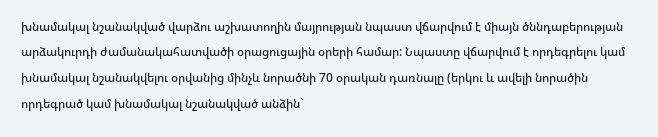խնամակալ նշանակված վարձու աշխատողին մայրության նպաստ վճարվում է միայն ծննդաբերության արձակուրդի ժամանակահատվածի օրացուցային օրերի համար: Նպաստը վճարվում է որդեգրելու կամ խնամակալ նշանակվելու օրվանից մինչև նորածնի 70 օրական դառնալը (երկու և ավելի նորածին որդեգրած կամ խնամակալ նշանակված անձին`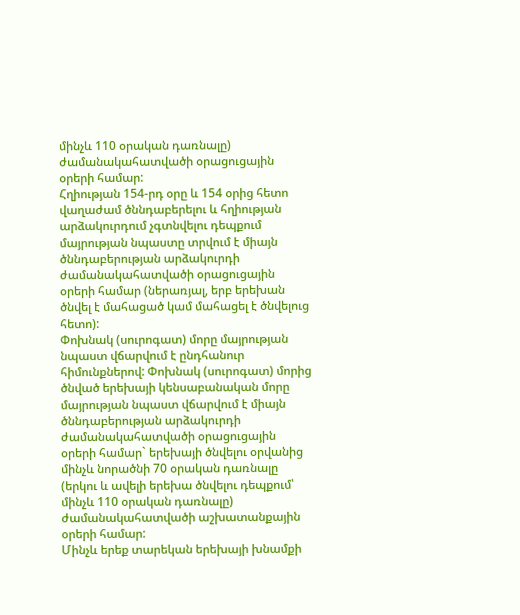մինչև 110 օրական դառնալը) ժամանակահատվածի օրացուցային օրերի համար:
Հղիության 154-րդ օրը և 154 օրից հետո վաղաժամ ծննդաբերելու և հղիության արձակուրդում չգտնվելու դեպքում մայրության նպաստը տրվում է միայն ծննդաբերության արձակուրդի ժամանակահատվածի օրացուցային օրերի համար (ներառյալ, երբ երեխան ծնվել է մահացած կամ մահացել է ծնվելուց հետո):
Փոխնակ (սուրոգատ) մորը մայրության նպաստ վճարվում է ընդհանուր հիմունքներով: Փոխնակ (սուրոգատ) մորից ծնված երեխայի կենսաբանական մորը մայրության նպաստ վճարվում է միայն ծննդաբերության արձակուրդի ժամանակահատվածի օրացուցային օրերի համար` երեխայի ծնվելու օրվանից մինչև նորածնի 70 օրական դառնալը (երկու և ավելի երեխա ծնվելու դեպքում՝ մինչև 110 օրական դառնալը) ժամանակահատվածի աշխատանքային օրերի համար:
Մինչև երեք տարեկան երեխայի խնամքի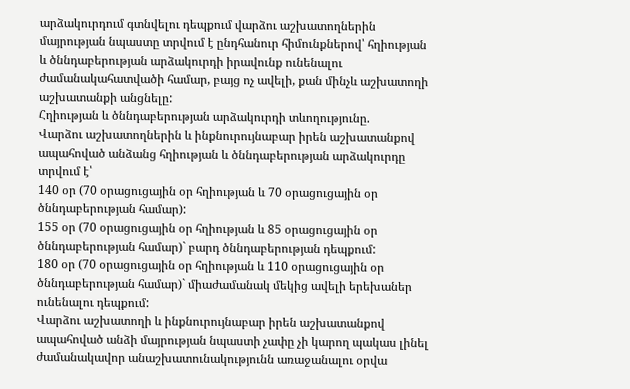արձակուրդում գտնվելու դեպքում վարձու աշխատողներին մայրության նպաստը տրվում է ընդհանուր հիմունքներով՝ հղիության և ծննդաբերության արձակուրդի իրավունք ունենալու ժամանակահատվածի համար, բայց ոչ ավելի, քան մինչև աշխատողի աշխատանքի անցնելը:
Հղիության և ծննդաբերության արձակուրդի տևողությունը.
Վարձու աշխատողներին և ինքնուրույնաբար իրեն աշխատանքով ապահոված անձանց հղիության և ծննդաբերության արձակուրդը տրվում է՝
140 օր (70 օրացուցային օր հղիության և 70 օրացուցային օր ծննդաբերության համար):
155 օր (70 օրացուցային օր հղիության և 85 օրացուցային օր ծննդաբերության համար)` բարդ ծննդաբերության դեպքում:
180 օր (70 օրացուցային օր հղիության և 110 օրացուցային օր ծննդաբերության համար)` միաժամանակ մեկից ավելի երեխաներ ունենալու դեպքում:
Վարձու աշխատողի և ինքնուրույնաբար իրեն աշխատանքով ապահոված անձի մայրության նպաստի չափը չի կարող պակաս լինել ժամանակավոր անաշխատունակությունն առաջանալու օրվա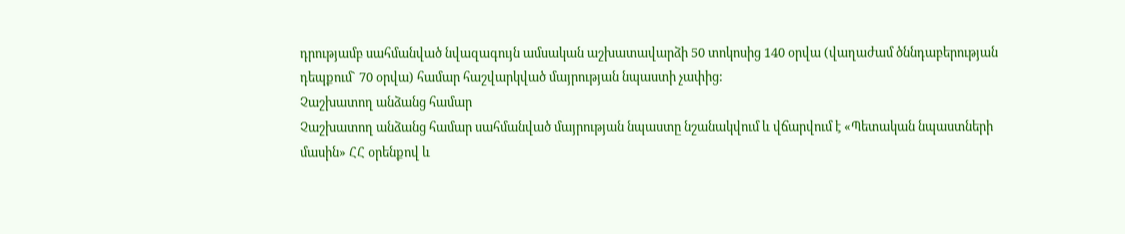դրությամբ սահմանված նվազագույն ամսական աշխատավարձի 50 տոկոսից 140 օրվա (վաղաժամ ծննդաբերության դեպքում` 70 օրվա) համար հաշվարկված մայրության նպաստի չափից:
Չաշխատող անձանց համար
Չաշխատող անձանց համար սահմանված մայրության նպաստը նշանակվում և վճարվում է «Պետական նպաստների մասին» ՀՀ օրենքով և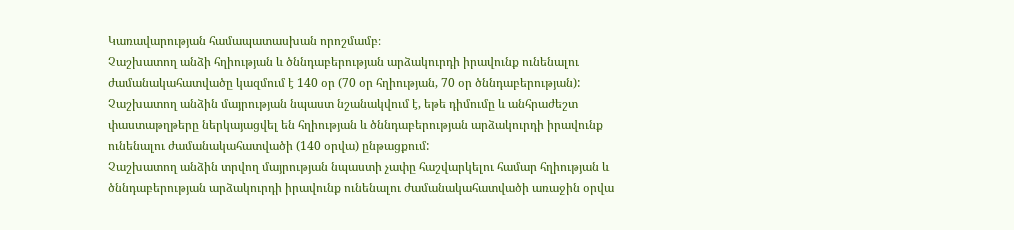Կառավարության համապատասխան որոշմամբ։
Չաշխատող անձի հղիության և ծննդաբերության արձակուրդի իրավունք ունենալու ժամանակահատվածը կազմում է 140 օր (70 օր հղիության, 70 օր ծննդաբերության):
Չաշխատող անձին մայրության նպաստ նշանակվում է, եթե դիմումը և անհրաժեշտ փաստաթղթերը ներկայացվել են հղիության և ծննդաբերության արձակուրդի իրավունք ունենալու ժամանակահատվածի (140 օրվա) ընթացքում:
Չաշխատող անձին տրվող մայրության նպաստի չափը հաշվարկելու համար հղիության և ծննդաբերության արձակուրդի իրավունք ունենալու ժամանակահատվածի առաջին օրվա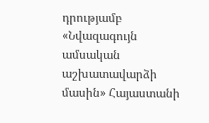դրությամբ «Նվազագույն ամսական աշխատավարձի մասին» Հայաստանի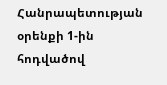Հանրապետության օրենքի 1-ին հոդվածով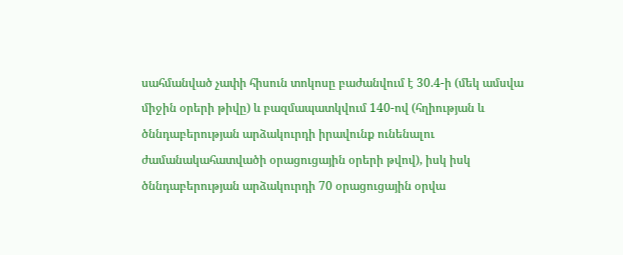սահմանված չափի հիսուն տոկոսը բաժանվում է 30.4-ի (մեկ ամսվա միջին օրերի թիվը) և բազմապատկվում 140-ով (հղիության և ծննդաբերության արձակուրդի իրավունք ունենալու ժամանակահատվածի օրացուցային օրերի թվով), իսկ իսկ ծննդաբերության արձակուրդի 70 օրացուցային օրվա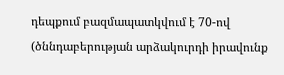դեպքում բազմապատկվում է 70-ով (ծննդաբերության արձակուրդի իրավունք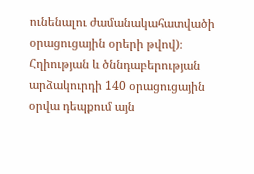ունենալու ժամանակահատվածի օրացուցային օրերի թվով)։
Հղիության և ծննդաբերության արձակուրդի 140 օրացուցային օրվա դեպքում այն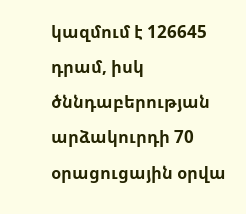կազմում է 126645 դրամ, իսկ ծննդաբերության արձակուրդի 70 օրացուցային օրվա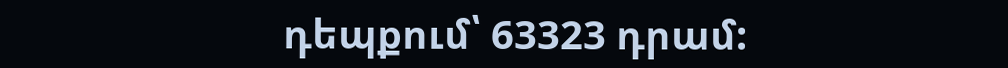դեպքում՝ 63323 դրամ: